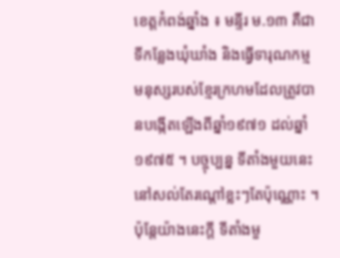ខេត្តកំពង់ឆ្នាំង ៖ មន្ទីរ ម.១៣ គឺជាទីកន្លែងឃុំឃាំង និងធ្វើទារុណកម្មមនុស្សរបស់ខ្មែរក្រហមដែលត្រូវបានបង្កើតឡើងពីឆ្នាំ១៩៧១ ដល់ឆ្នាំ១៩៧៥ ។ បច្ចុប្បន្ន ទីតាំងមួយនេះនៅសល់តែរណ្ដៅខ្លះៗតែប៉ុណ្ណោះ ។ ប៉ុន្តែយ៉ាងនេះក្តី ទីតាំងមួ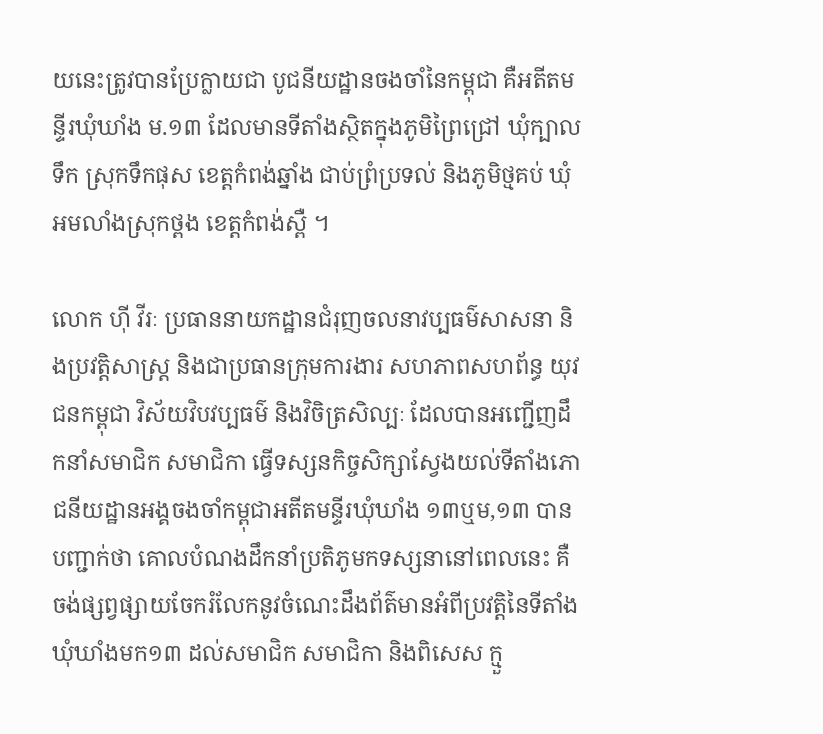យនេះត្រូវបានប្រែក្លាយជា បូជនីយដ្ឋានចងចាំនៃកម្ពុជា គឺអតីតមន្ទីរឃុំឃាំង ម.១៣ ដែលមានទីតាំងស្ថិតក្នុងភូមិព្រៃជ្រៅ ឃុំក្បាលទឹក ស្រុកទឹកផុស ខេត្តកំពង់ឆ្នាំង ជាប់ព្រំប្រទល់ និងភូមិថ្មគប់ ឃុំអមលាំងស្រុកថ្ពង ខេត្តកំពង់ស្ពឺ ។

លោក ហ៊ី វីរៈ ប្រធាននាយកដ្ឋានជំរុញចលនាវប្បធម៌សាសនា និងប្រវត្តិសាស្ត្រ និងជាប្រធានក្រុមការងារ សហភាពសហព័ន្ធ យុវជនកម្ពុជា វិស័យវិបវប្បធម៌ និងវិចិត្រសិល្បៈ ដែលបានអញ្ជើញដឹកនាំសមាជិក សមាជិកា ធ្វើទស្សនកិច្ចសិក្សាស្វែងយល់ទីតាំងភោជនីយដ្ឋានអង្គចងចាំកម្ពុជាអតីតមន្ទីរឃុំឃាំង ១៣ឬម,១៣ បានបញ្ជាក់ថា គោលបំណងដឹកនាំប្រតិភូមកទស្សនានៅពេលនេះ គឺចង់ផ្សព្វផ្សាយចែករំលែកនូវចំណេះដឹងព័ត៌មានអំពីប្រវត្តិនៃទីតាំងឃុំឃាំងមក១៣ ដល់សមាជិក សមាជិកា និងពិសេស ក្មួ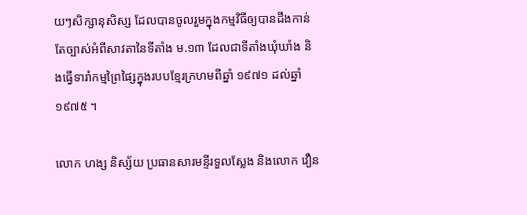យៗសិក្សានុសិស្ស ដែលបានចូលរួមក្នុងកម្មវិធីឲ្យបានដឹងកាន់តែច្បាស់អំពីសាវតានៃទីតាំង ម.១៣ ដែលជាទីតាំងឃុំឃាំង និងធ្វើទារាំកម្មព្រៃផ្សៃក្នុងរបបខ្មែរក្រហមពីឆ្នាំ ១៩៧១ ដល់ឆ្នាំ១៩៧៥ ។

លោក ហង្ស និស្ស័យ ប្រធានសារមន្ទីរទួលស្លែង និងលោក វឿន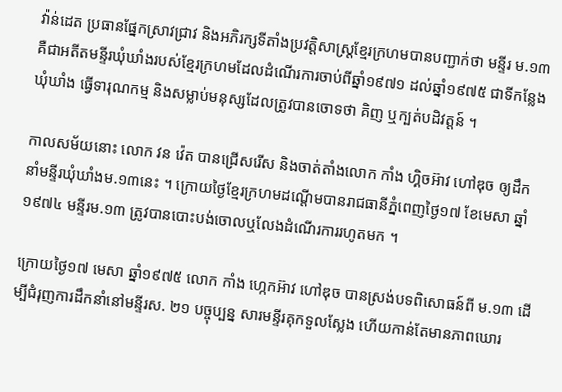វ៉ាន់ដេត ប្រធានផ្នែកស្រាវជ្រាវ និងអភិរក្សទីតាំងប្រវត្តិសាស្ត្រខ្មែរក្រហមបានបញ្ជាក់ថា មន្ទីរ ម.១៣ គឺជាអតីតមន្ទីរឃុំឃាំងរបស់ខ្មែរក្រហមដែលដំណើរការចាប់ពីឆ្នាំ១៩៧១ ដល់ឆ្នាំ១៩៧៥ ជាទីកន្លែងឃុំឃាំង ធ្វើទារុណកម្ម និងសម្លាប់មនុស្សដែលត្រូវបានចោទថា គិញ ឬក្បត់បដិវត្តន៍ ។

កាលសម័យនោះ លោក វន វ៉េត បានជ្រើសរើស និងចាត់តាំងលោក កាំង ហ្គិចអ៊ាវ ហៅឌុច ឲ្យដឹកនាំមន្ទីរឃុំឃាំងម.១៣នេះ ។ ក្រោយថ្ងៃខ្មែរក្រហមដណ្ដើមបានរាជធានីភ្នំពេញថ្ងៃ១៧ ខែមេសា ឆ្នាំ១៩៧៤ មន្ទីរម.១៣ ត្រូវបានបោះបង់ចោលឬលែងដំណើរការរហូតមក ។

ក្រោយថ្ងៃ១៧ មេសា ឆ្នាំ១៩៧៥ លោក កាំង ហ្កេកអ៊ាវ ហៅឌុច បានស្រង់បទពិសោធន៍ពី ម.១៣ ដើម្បីជំរុញការដឹកនាំនៅមន្ទីរស. ២១ បច្ចុប្បន្ន សារមន្ទីរគុកទួលស្លែង ហើយកាន់តែមានភាពឃោរ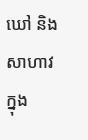ឃៅ និងសាហាវក្នុង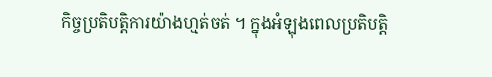កិច្ចប្រតិបត្តិការយ៉ាងហ្មត់ចត់ ។ ក្នុងអំឡុងពេលប្រតិបត្តិ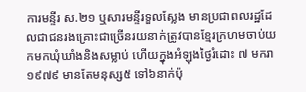ការមន្ទីរ ស.២១ ឬសារមន្ទីរទួលស្លែង មានប្រជាពលរដ្ឋដែលជាជនរងគ្រោះជាច្រើនរយនាក់ត្រូវបានខ្មែរក្រហមចាប់យកមកឃុំឃាំងនិងសម្លាប់ ហើយក្នុងអំឡុងថ្ងៃរំដោះ ៧ មករា ១៩៧៩ មានតែមនុស្ស៥ ទៅ៦នាក់ប៉ុ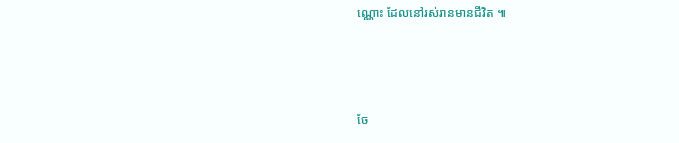ណ្ណោះ ដែលនៅរស់រានមានជីវិត ៕



ចែ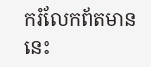ករំលែកព័តមាននេះ